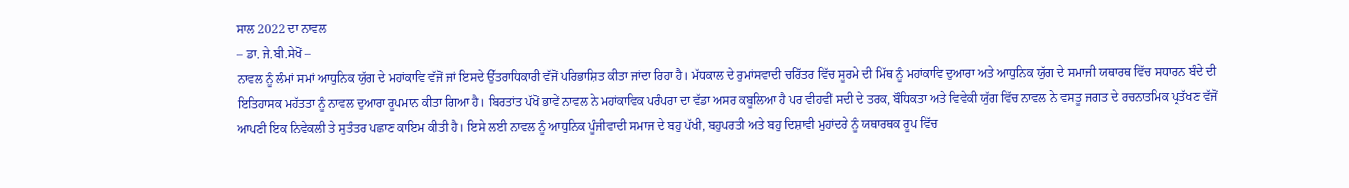ਸਾਲ 2022 ਦਾ ਨਾਵਲ
– ਡਾ. ਜੇ.ਬੀ.ਸੇਖੋਂ –
ਨਾਵਲ ਨੂੰ ਲੰਮਾਂ ਸਮਾਂ ਆਧੁਨਿਕ ਯੁੱਗ ਦੇ ਮਹਾਂਕਾਵਿ ਵੱਜੋਂ ਜਾਂ ਇਸਦੇ ਉੱਤਰਾਧਿਕਾਰੀ ਵੱਜੋਂ ਪਰਿਭਾਸ਼ਿਤ ਕੀਤਾ ਜਾਂਦਾ ਰਿਹਾ ਹੈ। ਮੱਧਕਾਲ ਦੇ ਰੁਮਾਂਸਵਾਦੀ ਚਰਿੱਤਰ ਵਿੱਚ ਸੂਰਮੇ ਦੀ ਮਿੱਥ ਨੂੰ ਮਹਾਂਕਾਵਿ ਦੁਆਰਾ ਅਤੇ ਆਧੁਨਿਕ ਯੁੱਗ ਦੇ ਸਮਾਜੀ ਯਥਾਰਥ ਵਿੱਚ ਸਧਾਰਨ ਬੰਦੇ ਦੀ ਇਤਿਹਾਸਕ ਮਹੱਤਤਾ ਨੂੰ ਨਾਵਲ ਦੁਆਰਾ ਰੂਪਮਾਨ ਕੀਤਾ ਗਿਆ ਹੈ। ਬਿਰਤਾਂਤ ਪੱਖੋਂ ਭਾਵੇਂ ਨਾਵਲ ਨੇ ਮਹਾਂਕਾਵਿਕ ਪਰੰਪਰਾ ਦਾ ਵੱਡਾ ਅਸਰ ਕਬੂਲਿਆ ਹੈ ਪਰ ਵੀਹਵੀਂ ਸਦੀ ਦੇ ਤਰਕ, ਬੌਧਿਕਤਾ ਅਤੇ ਵਿਵੇਕੀ ਯੁੱਗ ਵਿੱਚ ਨਾਵਲ ਨੇ ਵਸਤੂ ਜਗਤ ਦੇ ਰਚਨਾਤਮਿਕ ਪ੍ਰਤੱਖਣ ਵੱਜੋਂ ਆਪਣੀ ਇਕ ਨਿਵੇਕਲੀ ਤੇ ਸੁਤੰਤਰ ਪਛਾਣ ਕਾਇਮ ਕੀਤੀ ਹੈ। ਇਸੇ ਲਈ ਨਾਵਲ ਨੂੰ ਆਧੁਨਿਕ ਪੂੰਜੀਵਾਦੀ ਸਮਾਜ ਦੇ ਬਹੁ ਪੱਖੀ, ਬਹੁਪਰਤੀ ਅਤੇ ਬਹੁ ਦਿਸ਼ਾਵੀ ਮੁਹਾਂਦਰੇ ਨੂੰ ਯਥਾਰਥਕ ਰੂਪ ਵਿੱਚ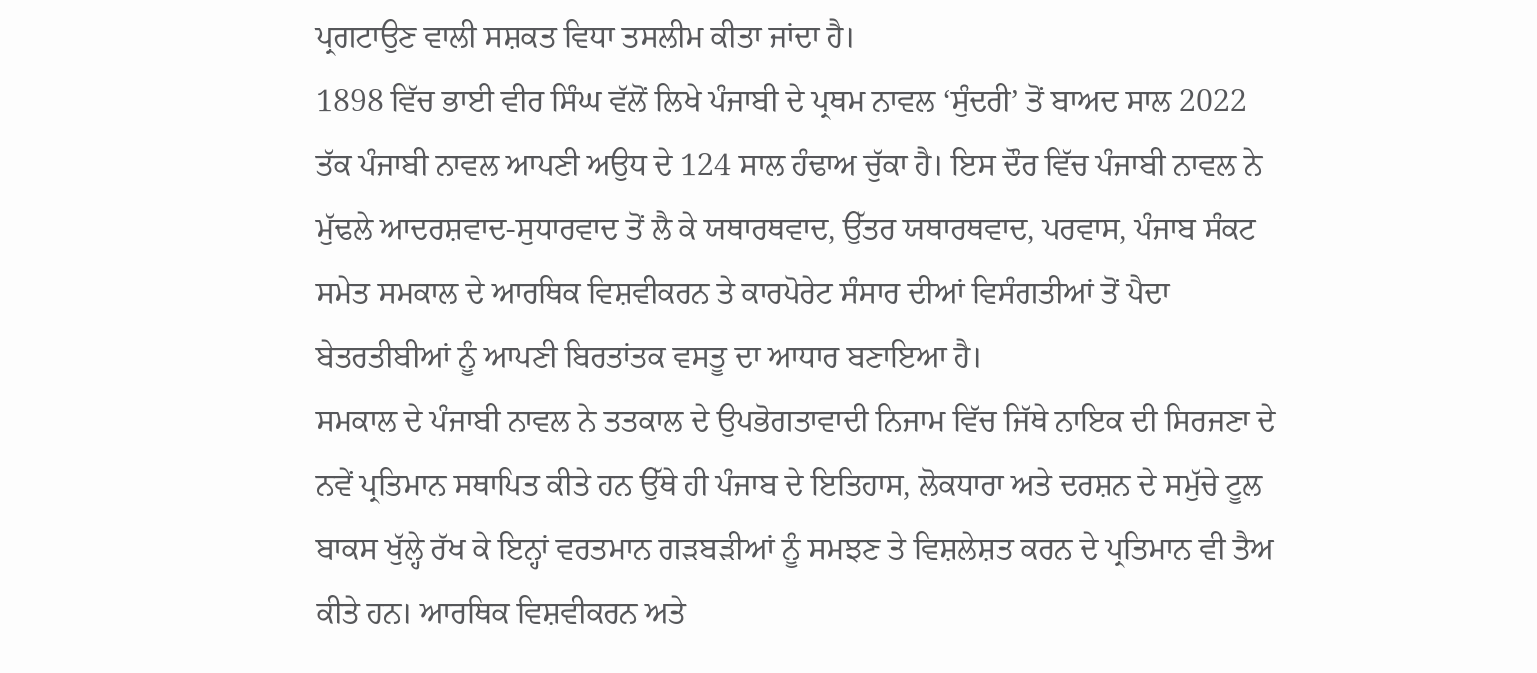ਪ੍ਰਗਟਾਉਣ ਵਾਲੀ ਸਸ਼ਕਤ ਵਿਧਾ ਤਸਲੀਮ ਕੀਤਾ ਜਾਂਦਾ ਹੈ।
1898 ਵਿੱਚ ਭਾਈ ਵੀਰ ਸਿੰਘ ਵੱਲੋਂ ਲਿਖੇ ਪੰਜਾਬੀ ਦੇ ਪ੍ਰਥਮ ਨਾਵਲ ‘ਸੁੰਦਰੀ’ ਤੋਂ ਬਾਅਦ ਸਾਲ 2022 ਤੱਕ ਪੰਜਾਬੀ ਨਾਵਲ ਆਪਣੀ ਅਉਧ ਦੇ 124 ਸਾਲ ਹੰਢਾਅ ਚੁੱਕਾ ਹੈ। ਇਸ ਦੌਰ ਵਿੱਚ ਪੰਜਾਬੀ ਨਾਵਲ ਨੇ ਮੁੱਢਲੇ ਆਦਰਸ਼ਵਾਦ-ਸੁਧਾਰਵਾਦ ਤੋਂ ਲੈ ਕੇ ਯਥਾਰਥਵਾਦ, ਉੱਤਰ ਯਥਾਰਥਵਾਦ, ਪਰਵਾਸ, ਪੰਜਾਬ ਸੰਕਟ ਸਮੇਤ ਸਮਕਾਲ ਦੇ ਆਰਥਿਕ ਵਿਸ਼ਵੀਕਰਨ ਤੇ ਕਾਰਪੋਰੇਟ ਸੰਸਾਰ ਦੀਆਂ ਵਿਸੰਗਤੀਆਂ ਤੋਂ ਪੈਦਾ ਬੇਤਰਤੀਬੀਆਂ ਨੂੰ ਆਪਣੀ ਬਿਰਤਾਂਤਕ ਵਸਤੂ ਦਾ ਆਧਾਰ ਬਣਾਇਆ ਹੈ।
ਸਮਕਾਲ ਦੇ ਪੰਜਾਬੀ ਨਾਵਲ ਨੇ ਤਤਕਾਲ ਦੇ ਉਪਭੋਗਤਾਵਾਦੀ ਨਿਜਾਮ ਵਿੱਚ ਜਿੱਥੇ ਨਾਇਕ ਦੀ ਸਿਰਜਣਾ ਦੇ ਨਵੇਂ ਪ੍ਰਤਿਮਾਨ ਸਥਾਪਿਤ ਕੀਤੇ ਹਨ ਉੱਥੇ ਹੀ ਪੰਜਾਬ ਦੇ ਇਤਿਹਾਸ, ਲੋਕਧਾਰਾ ਅਤੇ ਦਰਸ਼ਨ ਦੇ ਸਮੁੱਚੇ ਟੂਲ ਬਾਕਸ ਖੁੱਲ੍ਹੇ ਰੱਖ ਕੇ ਇਨ੍ਹਾਂ ਵਰਤਮਾਨ ਗੜਬੜੀਆਂ ਨੂੰ ਸਮਝਣ ਤੇ ਵਿਸ਼ਲੇਸ਼ਤ ਕਰਨ ਦੇ ਪ੍ਰਤਿਮਾਨ ਵੀ ਤੈਅ ਕੀਤੇ ਹਨ। ਆਰਥਿਕ ਵਿਸ਼ਵੀਕਰਨ ਅਤੇ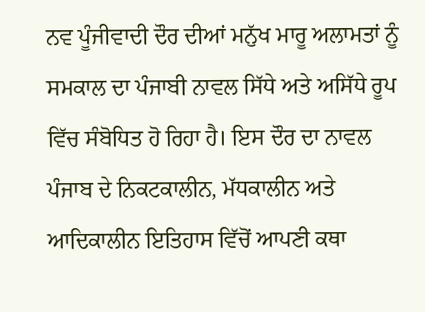ਨਵ ਪੂੰਜੀਵਾਦੀ ਦੌਰ ਦੀਆਂ ਮਨੁੱਖ ਮਾਰੂ ਅਲਾਮਤਾਂ ਨੂੰ ਸਮਕਾਲ ਦਾ ਪੰਜਾਬੀ ਨਾਵਲ ਸਿੱਧੇ ਅਤੇ ਅਸਿੱਧੇ ਰੂਪ ਵਿੱਚ ਸੰਬੋਧਿਤ ਹੋ ਰਿਹਾ ਹੈ। ਇਸ ਦੌਰ ਦਾ ਨਾਵਲ ਪੰਜਾਬ ਦੇ ਨਿਕਟਕਾਲੀਨ, ਮੱਧਕਾਲੀਨ ਅਤੇ ਆਦਿਕਾਲੀਨ ਇਤਿਹਾਸ ਵਿੱਚੋਂ ਆਪਣੀ ਕਥਾ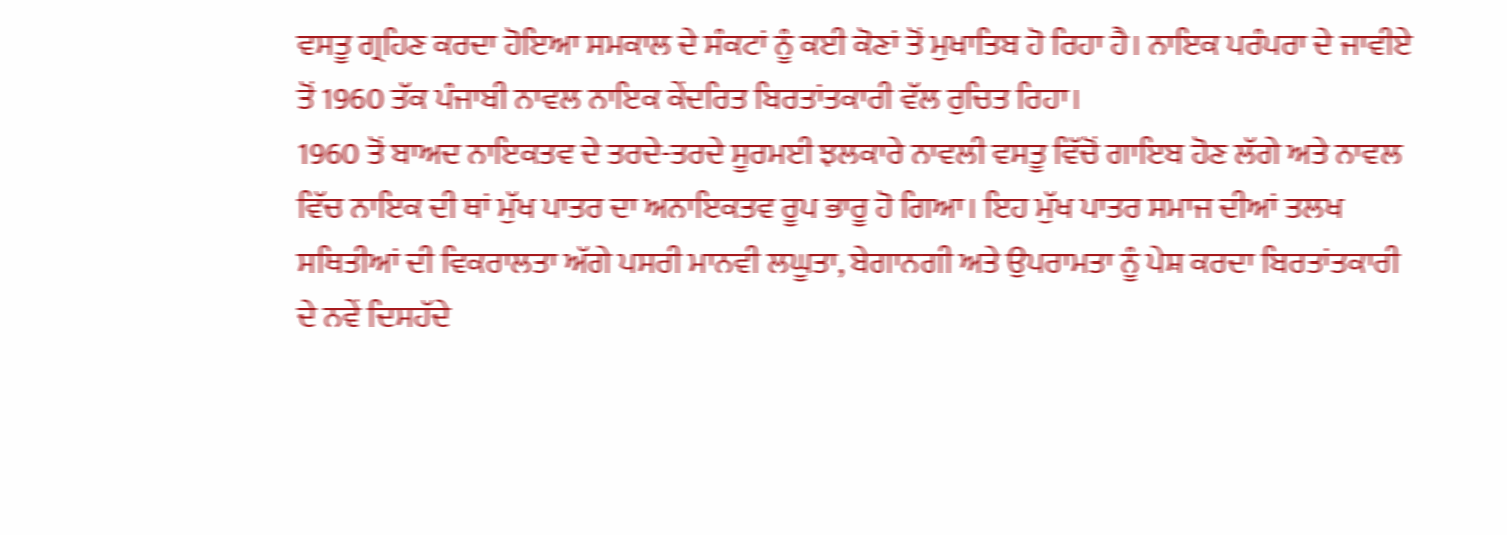ਵਸਤੂ ਗ੍ਰਹਿਣ ਕਰਦਾ ਹੋਇਆ ਸਮਕਾਲ ਦੇ ਸੰਕਟਾਂ ਨੂੰ ਕਈ ਕੋਣਾਂ ਤੋਂ ਮੁਖਾਤਿਬ ਹੋ ਰਿਹਾ ਹੈ। ਨਾਇਕ ਪਰੰਪਰਾ ਦੇ ਜਾਵੀਏ ਤੋਂ 1960 ਤੱਕ ਪੰਜਾਬੀ ਨਾਵਲ ਨਾਇਕ ਕੇਂਦਰਿਤ ਬਿਰਤਾਂਤਕਾਰੀ ਵੱਲ ਰੁਚਿਤ ਰਿਹਾ।
1960 ਤੋਂ ਬਾਅਦ ਨਾਇਕਤਵ ਦੇ ਤਰਦੇ-ਤਰਦੇ ਸੂਰਮਈ ਝਲਕਾਰੇ ਨਾਵਲੀ ਵਸਤੂ ਵਿੱਚੋਂ ਗਾਇਬ ਹੋਣ ਲੱਗੇ ਅਤੇ ਨਾਵਲ ਵਿੱਚ ਨਾਇਕ ਦੀ ਥਾਂ ਮੁੱਖ ਪਾਤਰ ਦਾ ਅਨਾਇਕਤਵ ਰੂਪ ਭਾਰੂ ਹੋ ਗਿਆ। ਇਹ ਮੁੱਖ ਪਾਤਰ ਸਮਾਜ ਦੀਆਂ ਤਲਖ ਸਥਿਤੀਆਂ ਦੀ ਵਿਕਰਾਲਤਾ ਅੱਗੇ ਪਸਰੀ ਮਾਨਵੀ ਲਘੂਤਾ, ਬੇਗਾਨਗੀ ਅਤੇ ਉਪਰਾਮਤਾ ਨੂੰ ਪੇਸ਼ ਕਰਦਾ ਬਿਰਤਾਂਤਕਾਰੀ ਦੇ ਨਵੇਂ ਦਿਸਹੱਦੇ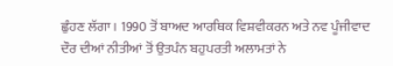ਛੁੰਹਣ ਲੱਗਾ। 1990 ਤੋਂ ਬਾਅਦ ਆਰਥਿਕ ਵਿਸ਼ਵੀਕਰਨ ਅਤੇ ਨਵ ਪੂੰਜੀਵਾਦ ਦੌਰ ਦੀਆਂ ਨੀਤੀਆਂ ਤੋਂ ਉਤਪੰਨ ਬਹੁਪਰਤੀ ਅਲਾਮਤਾਂ ਨੇ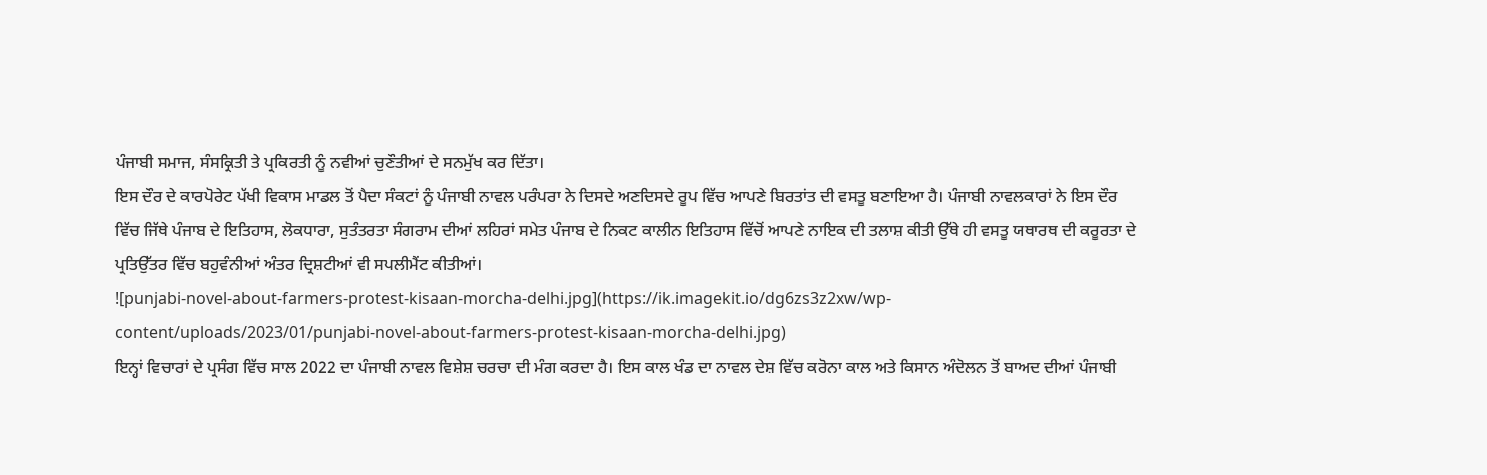ਪੰਜਾਬੀ ਸਮਾਜ, ਸੰਸਕ੍ਰਿਤੀ ਤੇ ਪ੍ਰਕਿਰਤੀ ਨੂੰ ਨਵੀਆਂ ਚੁਣੌਤੀਆਂ ਦੇ ਸਨਮੁੱਖ ਕਰ ਦਿੱਤਾ।
ਇਸ ਦੌਰ ਦੇ ਕਾਰਪੋਰੇਟ ਪੱਖੀ ਵਿਕਾਸ ਮਾਡਲ ਤੋਂ ਪੈਦਾ ਸੰਕਟਾਂ ਨੂੰ ਪੰਜਾਬੀ ਨਾਵਲ ਪਰੰਪਰਾ ਨੇ ਦਿਸਦੇ ਅਣਦਿਸਦੇ ਰੂਪ ਵਿੱਚ ਆਪਣੇ ਬਿਰਤਾਂਤ ਦੀ ਵਸਤੂ ਬਣਾਇਆ ਹੈ। ਪੰਜਾਬੀ ਨਾਵਲਕਾਰਾਂ ਨੇ ਇਸ ਦੌਰ ਵਿੱਚ ਜਿੱਥੇ ਪੰਜਾਬ ਦੇ ਇਤਿਹਾਸ, ਲੋਕਧਾਰਾ, ਸੁਤੰਤਰਤਾ ਸੰਗਰਾਮ ਦੀਆਂ ਲਹਿਰਾਂ ਸਮੇਤ ਪੰਜਾਬ ਦੇ ਨਿਕਟ ਕਾਲੀਨ ਇਤਿਹਾਸ ਵਿੱਚੋਂ ਆਪਣੇ ਨਾਇਕ ਦੀ ਤਲਾਸ਼ ਕੀਤੀ ਉੱਥੇ ਹੀ ਵਸਤੂ ਯਥਾਰਥ ਦੀ ਕਰੂਰਤਾ ਦੇ ਪ੍ਰਤਿਉੱਤਰ ਵਿੱਚ ਬਹੁਵੰਨੀਆਂ ਅੰਤਰ ਦ੍ਰਿਸ਼ਟੀਆਂ ਵੀ ਸਪਲੀਮੈਂਟ ਕੀਤੀਆਂ।
![punjabi-novel-about-farmers-protest-kisaan-morcha-delhi.jpg](https://ik.imagekit.io/dg6zs3z2xw/wp-content/uploads/2023/01/punjabi-novel-about-farmers-protest-kisaan-morcha-delhi.jpg)
ਇਨ੍ਹਾਂ ਵਿਚਾਰਾਂ ਦੇ ਪ੍ਰਸੰਗ ਵਿੱਚ ਸਾਲ 2022 ਦਾ ਪੰਜਾਬੀ ਨਾਵਲ ਵਿਸ਼ੇਸ਼ ਚਰਚਾ ਦੀ ਮੰਗ ਕਰਦਾ ਹੈ। ਇਸ ਕਾਲ ਖੰਡ ਦਾ ਨਾਵਲ ਦੇਸ਼ ਵਿੱਚ ਕਰੋਨਾ ਕਾਲ ਅਤੇ ਕਿਸਾਨ ਅੰਦੋਲਨ ਤੋਂ ਬਾਅਦ ਦੀਆਂ ਪੰਜਾਬੀ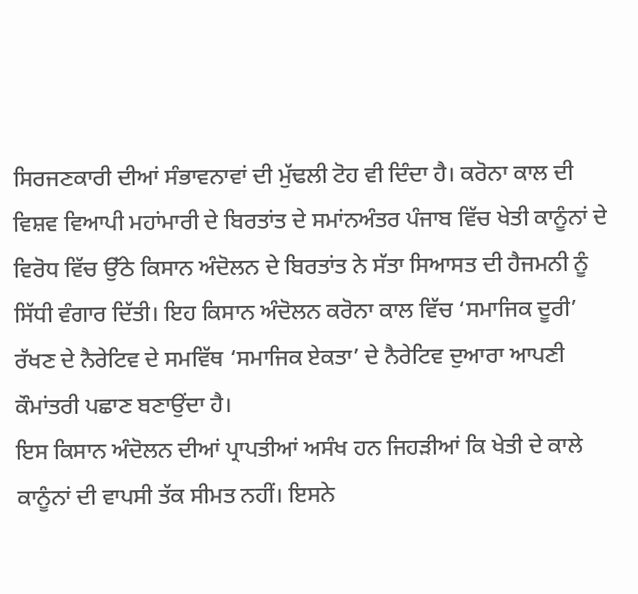ਸਿਰਜਣਕਾਰੀ ਦੀਆਂ ਸੰਭਾਵਨਾਵਾਂ ਦੀ ਮੁੱਢਲੀ ਟੋਹ ਵੀ ਦਿੰਦਾ ਹੈ। ਕਰੋਨਾ ਕਾਲ ਦੀ ਵਿਸ਼ਵ ਵਿਆਪੀ ਮਹਾਂਮਾਰੀ ਦੇ ਬਿਰਤਾਂਤ ਦੇ ਸਮਾਂਨਅੰਤਰ ਪੰਜਾਬ ਵਿੱਚ ਖੇਤੀ ਕਾਨੂੰਨਾਂ ਦੇ ਵਿਰੋਧ ਵਿੱਚ ਉੱਠੇ ਕਿਸਾਨ ਅੰਦੋਲਨ ਦੇ ਬਿਰਤਾਂਤ ਨੇ ਸੱਤਾ ਸਿਆਸਤ ਦੀ ਹੈਜਮਨੀ ਨੂੰ ਸਿੱਧੀ ਵੰਗਾਰ ਦਿੱਤੀ। ਇਹ ਕਿਸਾਨ ਅੰਦੋਲਨ ਕਰੋਨਾ ਕਾਲ ਵਿੱਚ ‘ਸਮਾਜਿਕ ਦੂਰੀ’ ਰੱਖਣ ਦੇ ਨੈਰੇਟਿਵ ਦੇ ਸਮਵਿੱਥ ‘ਸਮਾਜਿਕ ਏਕਤਾ’ ਦੇ ਨੈਰੇਟਿਵ ਦੁਆਰਾ ਆਪਣੀ ਕੌਮਾਂਤਰੀ ਪਛਾਣ ਬਣਾਉਂਦਾ ਹੈ।
ਇਸ ਕਿਸਾਨ ਅੰਦੋਲਨ ਦੀਆਂ ਪ੍ਰਾਪਤੀਆਂ ਅਸੰਖ ਹਨ ਜਿਹੜੀਆਂ ਕਿ ਖੇਤੀ ਦੇ ਕਾਲੇ ਕਾਨੂੰਨਾਂ ਦੀ ਵਾਪਸੀ ਤੱਕ ਸੀਮਤ ਨਹੀਂ। ਇਸਨੇ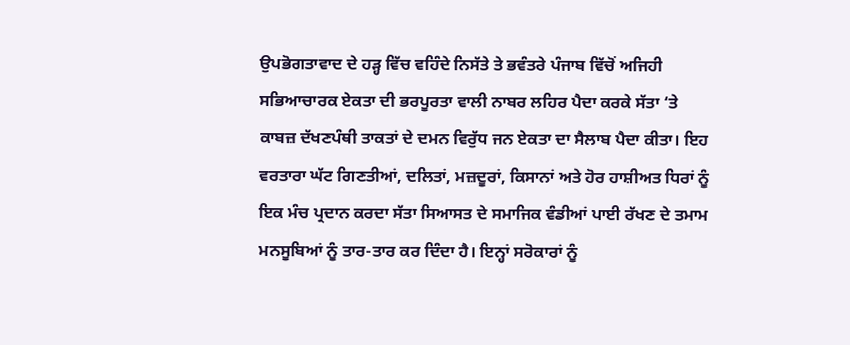ਉਪਭੋਗਤਾਵਾਦ ਦੇ ਹੜ੍ਹ ਵਿੱਚ ਵਹਿੰਦੇ ਨਿਸੱਤੇ ਤੇ ਭਵੰਤਰੇ ਪੰਜਾਬ ਵਿੱਚੋਂ ਅਜਿਹੀ ਸਭਿਆਚਾਰਕ ਏਕਤਾ ਦੀ ਭਰਪੂਰਤਾ ਵਾਲੀ ਨਾਬਰ ਲਹਿਰ ਪੈਦਾ ਕਰਕੇ ਸੱਤਾ ‘ਤੇ ਕਾਬਜ਼ ਦੱਖਣਪੰਥੀ ਤਾਕਤਾਂ ਦੇ ਦਮਨ ਵਿਰੁੱਧ ਜਨ ਏਕਤਾ ਦਾ ਸੈਲਾਬ ਪੈਦਾ ਕੀਤਾ। ਇਹ ਵਰਤਾਰਾ ਘੱਟ ਗਿਣਤੀਆਂ, ਦਲਿਤਾਂ, ਮਜ਼ਦੂਰਾਂ, ਕਿਸਾਨਾਂ ਅਤੇ ਹੋਰ ਹਾਸ਼ੀਅਤ ਧਿਰਾਂ ਨੂੰ ਇਕ ਮੰਚ ਪ੍ਰਦਾਨ ਕਰਦਾ ਸੱਤਾ ਸਿਆਸਤ ਦੇ ਸਮਾਜਿਕ ਵੰਡੀਆਂ ਪਾਈ ਰੱਖਣ ਦੇ ਤਮਾਮ ਮਨਸੂਬਿਆਂ ਨੂੰ ਤਾਰ-ਤਾਰ ਕਰ ਦਿੰਦਾ ਹੈ। ਇਨ੍ਹਾਂ ਸਰੋਕਾਰਾਂ ਨੂੰ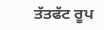ਤੱਤਫੱਟ ਰੂਪ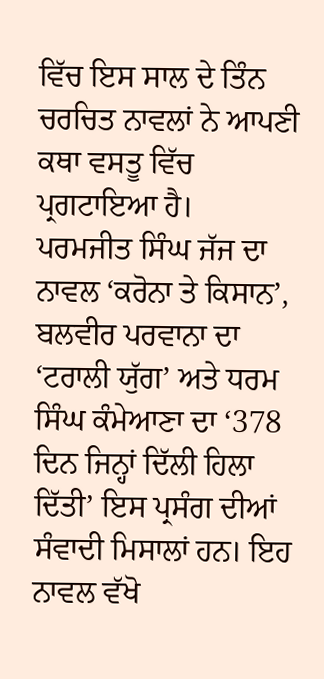ਵਿੱਚ ਇਸ ਸਾਲ ਦੇ ਤਿੰਨ ਚਰਚਿਤ ਨਾਵਲਾਂ ਨੇ ਆਪਣੀ ਕਥਾ ਵਸਤੂ ਵਿੱਚ ਪ੍ਰਗਟਾਇਆ ਹੈ।
ਪਰਮਜੀਤ ਸਿੰਘ ਜੱਜ ਦਾ ਨਾਵਲ ‘ਕਰੋਨਾ ਤੇ ਕਿਸਾਨ’, ਬਲਵੀਰ ਪਰਵਾਨਾ ਦਾ ‘ਟਰਾਲੀ ਯੁੱਗ’ ਅਤੇ ਧਰਮ ਸਿੰਘ ਕੰਮੇਆਣਾ ਦਾ ‘378 ਦਿਨ ਜਿਨ੍ਹਾਂ ਦਿੱਲੀ ਹਿਲਾ ਦਿੱਤੀ’ ਇਸ ਪ੍ਰਸੰਗ ਦੀਆਂ ਸੰਵਾਦੀ ਮਿਸਾਲਾਂ ਹਨ। ਇਹ ਨਾਵਲ ਵੱਖੋ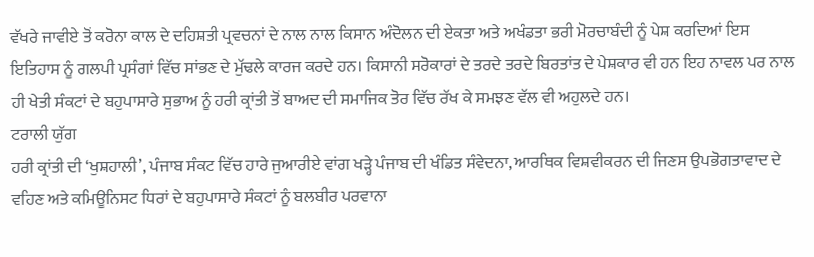ਵੱਖਰੇ ਜਾਵੀਏ ਤੋਂ ਕਰੋਨਾ ਕਾਲ ਦੇ ਦਹਿਸ਼ਤੀ ਪ੍ਰਵਚਨਾਂ ਦੇ ਨਾਲ ਨਾਲ ਕਿਸਾਨ ਅੰਦੋਲਨ ਦੀ ਏਕਤਾ ਅਤੇ ਅਖੰਡਤਾ ਭਰੀ ਮੋਰਚਾਬੰਦੀ ਨੂੰ ਪੇਸ਼ ਕਰਦਿਆਂ ਇਸ ਇਤਿਹਾਸ ਨੂੰ ਗਲਪੀ ਪ੍ਰਸੰਗਾਂ ਵਿੱਚ ਸਾਂਭਣ ਦੇ ਮੁੱਢਲੇ ਕਾਰਜ ਕਰਦੇ ਹਨ। ਕਿਸਾਨੀ ਸਰੋਕਾਰਾਂ ਦੇ ਤਰਦੇ ਤਰਦੇ ਬਿਰਤਾਂਤ ਦੇ ਪੇਸ਼ਕਾਰ ਵੀ ਹਨ ਇਹ ਨਾਵਲ ਪਰ ਨਾਲ ਹੀ ਖੇਤੀ ਸੰਕਟਾਂ ਦੇ ਬਹੁਪਾਸਾਰੇ ਸੁਭਾਅ ਨੂੰ ਹਰੀ ਕ੍ਰਾਂਤੀ ਤੋਂ ਬਾਅਦ ਦੀ ਸਮਾਜਿਕ ਤੋਰ ਵਿੱਚ ਰੱਖ ਕੇ ਸਮਝਣ ਵੱਲ ਵੀ ਅਹੁਲਦੇ ਹਨ।
ਟਰਾਲੀ ਯੁੱਗ
ਹਰੀ ਕ੍ਰਾਂਤੀ ਦੀ ‘ਖੁਸ਼ਹਾਲੀ’, ਪੰਜਾਬ ਸੰਕਟ ਵਿੱਚ ਹਾਰੇ ਜੁਆਰੀਏ ਵਾਂਗ ਖੜ੍ਹੇ ਪੰਜਾਬ ਦੀ ਖੰਡਿਤ ਸੰਵੇਦਨਾ, ਆਰਥਿਕ ਵਿਸ਼ਵੀਕਰਨ ਦੀ ਜਿਣਸ ਉਪਭੋਗਤਾਵਾਦ ਦੇ ਵਹਿਣ ਅਤੇ ਕਮਿਊਨਿਸਟ ਧਿਰਾਂ ਦੇ ਬਹੁਪਾਸਾਰੇ ਸੰਕਟਾਂ ਨੂੰ ਬਲਬੀਰ ਪਰਵਾਨਾ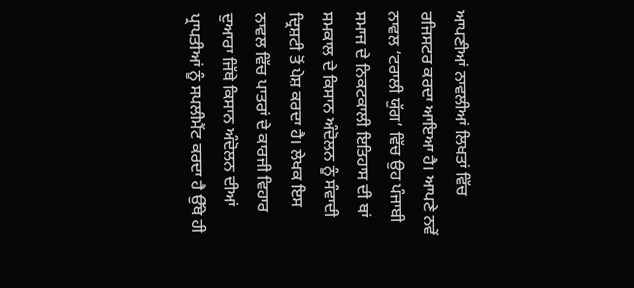ਆਪਣੀਆਂ ਨਾਵਲੀਆਂ ਲਿਖਤਾਂ ਵਿੱਚ ਰਜਿਸਟਰ ਕਰਦਾ ਆਇਆ ਹੈ। ਆਪਣੇ ਨਵੇਂ ਨਾਵਲ ‘ਟਰਾਲੀ ਯੁੱਗ’ ਵਿੱਚ ਉਹ ਪੰਜਾਬੀ ਸਮਾਜ ਦੇ ਨਿਕਟਕਾਲੀ ਇਤਿਹਾਸ ਦੀ ਥਾਂ ਸਮਕਾਲ ਦੇ ਕਿਸਾਨ ਅੰਦੋਲਨ ਨੂੰ ਸੰਵਾਦੀ ਦ੍ਰਿਸ਼ਟੀ ਤੋਂ ਪੇਸ਼ ਕਰਦਾ ਹੈ। ਲੇਖਕ ਇਸ ਨਾਵਲ ਵਿੱਚ ਪਾਤਰਾਂ ਦੇ ਕਾਰਜੀ ਵਿਹਾਰ ਦੁਆਰਾ ਜਿੱਥੇ ਕਿਸਾਨ ਅੰਦੋਲਨ ਦੀਆਂ ਪ੍ਰਾਪਤੀਆਂ ਨੂੰ ਸਪਲੀਮੈਂਟ ਕਰਦਾ ਹੈ ਉੱਥੇ ਹੀ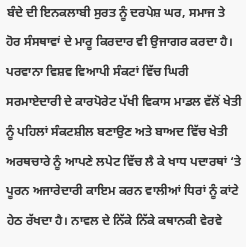ਬੰਦੇ ਦੀ ਇਨਕਲਾਬੀ ਸੁਰਤ ਨੂੰ ਦਰਪੇਸ਼ ਘਰ, ਸਮਾਜ ਤੇ ਹੋਰ ਸੰਸਥਾਵਾਂ ਦੇ ਮਾਰੂ ਕਿਰਦਾਰ ਵੀ ਉਜਾਗਰ ਕਰਦਾ ਹੈ। ਪਰਵਾਨਾ ਵਿਸ਼ਵ ਵਿਆਪੀ ਸੰਕਟਾਂ ਵਿੱਚ ਘਿਰੀ ਸਰਮਾਏਦਾਰੀ ਦੇ ਕਾਰਪੋਰੇਟ ਪੱਖੀ ਵਿਕਾਸ ਮਾਡਲ ਵੱਲੋਂ ਖੇਤੀ ਨੂੰ ਪਹਿਲਾਂ ਸੰਕਟਸ਼ੀਲ ਬਣਾਉਣ ਅਤੇ ਬਾਅਦ ਵਿੱਚ ਖੇਤੀ ਅਰਥਚਾਰੇ ਨੂੰ ਆਪਣੇ ਲਪੇਟ ਵਿੱਚ ਲੈ ਕੇ ਖਾਧ ਪਦਾਰਥਾਂ ‘ਤੇ ਪੂਰਨ ਅਜਾਰੇਦਾਰੀ ਕਾਇਮ ਕਰਨ ਵਾਲੀਆਂ ਧਿਰਾਂ ਨੂੰ ਕਾਂਟੇ ਹੇਠ ਰੱਖਦਾ ਹੈ। ਨਾਵਲ ਦੇ ਨਿੱਕੇ ਨਿੱਕੇ ਕਥਾਨਕੀ ਵੇਰਵੇ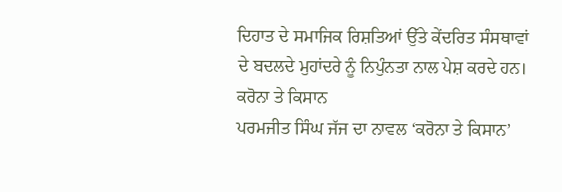ਦਿਹਾਤ ਦੇ ਸਮਾਜਿਕ ਰਿਸ਼ਤਿਆਂ ਉੱਤੇ ਕੇਂਦਰਿਤ ਸੰਸਥਾਵਾਂ ਦੇ ਬਦਲਦੇ ਮੁਹਾਂਦਰੇ ਨੂੰ ਨਿਪੁੰਨਤਾ ਨਾਲ ਪੇਸ਼ ਕਰਦੇ ਹਨ।
ਕਰੋਨਾ ਤੇ ਕਿਸਾਨ
ਪਰਮਜੀਤ ਸਿੰਘ ਜੱਜ ਦਾ ਨਾਵਲ ‘ਕਰੋਨਾ ਤੇ ਕਿਸਾਨ’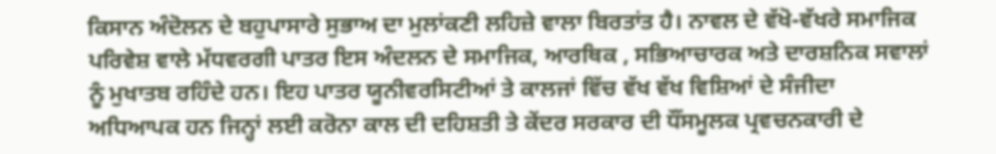ਕਿਸਾਨ ਅੰਦੋਲਨ ਦੇ ਬਹੁਪਾਸਾਰੇ ਸੁਭਾਅ ਦਾ ਮੁਲਾਂਕਣੀ ਲਹਿਜ਼ੇ ਵਾਲਾ ਬਿਰਤਾਂਤ ਹੈ। ਨਾਵਲ ਦੇ ਵੱਖੋ-ਵੱਖਰੇ ਸਮਾਜਿਕ ਪਰਿਵੇਸ਼ ਵਾਲੇ ਮੱਧਵਰਗੀ ਪਾਤਰ ਇਸ ਅੰਦਲਨ ਦੇ ਸਮਾਜਿਕ, ਆਰਥਿਕ , ਸਭਿਆਚਾਰਕ ਅਤੇ ਦਾਰਸ਼ਨਿਕ ਸਵਾਲਾਂ ਨੂੰ ਮੁਖਾਤਬ ਰਹਿੰਦੇ ਹਨ। ਇਹ ਪਾਤਰ ਯੂਨੀਵਰਸਿਟੀਆਂ ਤੇ ਕਾਲਜਾਂ ਵਿੱਚ ਵੱਖ ਵੱਖ ਵਿਸ਼ਿਆਂ ਦੇ ਸੰਜੀਦਾ ਅਧਿਆਪਕ ਹਨ ਜਿਨ੍ਹਾਂ ਲਈ ਕਰੋਨਾ ਕਾਲ ਦੀ ਦਹਿਸ਼ਤੀ ਤੇ ਕੇਂਦਰ ਸਰਕਾਰ ਦੀ ਧੌਂਸਮੂਲਕ ਪ੍ਰਵਚਨਕਾਰੀ ਦੇ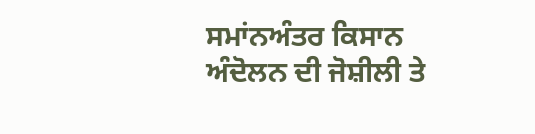ਸਮਾਂਨਅੰਤਰ ਕਿਸਾਨ ਅੰਦੋਲਨ ਦੀ ਜੋਸ਼ੀਲੀ ਤੇ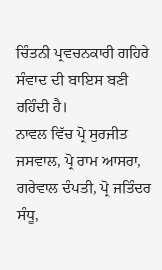ਚਿੰਤਨੀ ਪ੍ਰਵਚਨਕਾਰੀ ਗਹਿਰੇ ਸੰਵਾਦ ਦੀ ਬਾਇਸ ਬਣੀ ਰਹਿੰਦੀ ਹੈ।
ਨਾਵਲ ਵਿੱਚ ਪ੍ਰੋ ਸੁਰਜੀਤ ਜਸਵਾਲ, ਪ੍ਰੋ ਰਾਮ ਆਸਰਾ, ਗਰੇਵਾਲ ਦੰਪਤੀ, ਪ੍ਰੋ ਜਤਿੰਦਰ ਸੰਧੂ,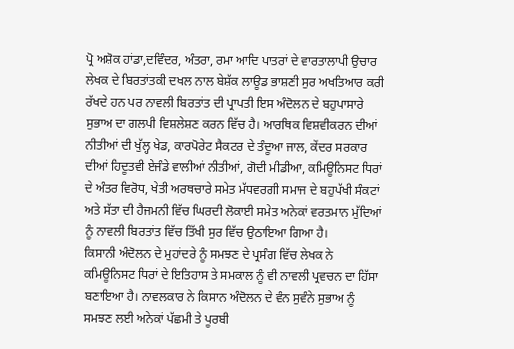ਪ੍ਰੋ ਅਸ਼ੋਕ ਹਾਂਡਾ,ਦਵਿੰਦਰ, ਅੰਤਰਾ, ਰਮਾ ਆਦਿ ਪਾਤਰਾਂ ਦੇ ਵਾਰਤਾਲਾਪੀ ਉਚਾਰ ਲੇਖਕ ਦੇ ਬਿਰਤਾਂਤਕੀ ਦਖਲ ਨਾਲ ਬੇਸ਼ੱਕ ਲਾਊਡ ਭਾਸ਼ਣੀ ਸੁਰ ਅਖਤਿਆਰ ਕਰੀ ਰੱਖਦੇ ਹਨ ਪਰ ਨਾਵਲੀ ਬਿਰਤਾਂਤ ਦੀ ਪ੍ਰਾਪਤੀ ਇਸ ਅੰਦੋਲਨ ਦੇ ਬਹੁਪਾਸਾਰੇ ਸੁਭਾਅ ਦਾ ਗਲਪੀ ਵਿਸ਼ਲੇਸ਼ਣ ਕਰਨ ਵਿੱਚ ਹੈ। ਆਰਥਿਕ ਵਿਸ਼ਵੀਕਰਨ ਦੀਆਂ ਨੀਤੀਆਂ ਦੀ ਖੁੱਲ੍ਹ ਖੇਡ, ਕਾਰਪੋਰੇਟ ਸੈਕਟਰ ਦੇ ਤੰਦੂਆ ਜਾਲ, ਕੇਂਦਰ ਸਰਕਾਰ ਦੀਆਂ ਹਿਦੂਤਵੀ ਏਜੰਡੇ ਵਾਲੀਆਂ ਨੀਤੀਆਂ, ਗੋਦੀ ਮੀਡੀਆ, ਕਮਿਊਨਿਸਟ ਧਿਰਾਂ ਦੇ ਅੰਤਰ ਵਿਰੋਧ, ਖੇਤੀ ਅਰਥਚਾਰੇ ਸਮੇਤ ਮੱਧਵਰਗੀ ਸਮਾਜ ਦੇ ਬਹੁਪੱਖੀ ਸੰਕਟਾਂ ਅਤੇ ਸੱਤਾ ਦੀ ਹੈਜਮਨੀ ਵਿੱਚ ਘਿਰਦੀ ਲੋਕਾਈ ਸਮੇਤ ਅਨੇਕਾਂ ਵਰਤਮਾਨ ਮੁੱਦਿਆਂ ਨੂੰ ਨਾਵਲੀ ਬਿਰਤਾਂਤ ਵਿੱਚ ਤਿੱਖੀ ਸੁਰ ਵਿੱਚ ਉਠਾਇਆ ਗਿਆ ਹੈ।
ਕਿਸਾਨੀ ਅੰਦੋਲਨ ਦੇ ਮੁਹਾਂਦਰੇ ਨੂੰ ਸਮਝਣ ਦੇ ਪ੍ਰਸੰਗ ਵਿੱਚ ਲੇਖਕ ਨੇ ਕਮਿਊਨਿਸਟ ਧਿਰਾਂ ਦੇ ਇਤਿਹਾਸ ਤੇ ਸਮਕਾਲ ਨੂੰ ਵੀ ਨਾਵਲੀ ਪ੍ਰਵਚਨ ਦਾ ਹਿੱਸਾ ਬਣਾਇਆ ਹੈ। ਨਾਵਲਕਾਰ ਨੇ ਕਿਸਾਨ ਅੰਦੋਲਨ ਦੇ ਵੰਨ ਸੁਵੰਨੇ ਸੁਭਾਅ ਨੂੰ ਸਮਝਣ ਲਈ ਅਨੇਕਾਂ ਪੱਛਮੀ ਤੇ ਪੂਰਬੀ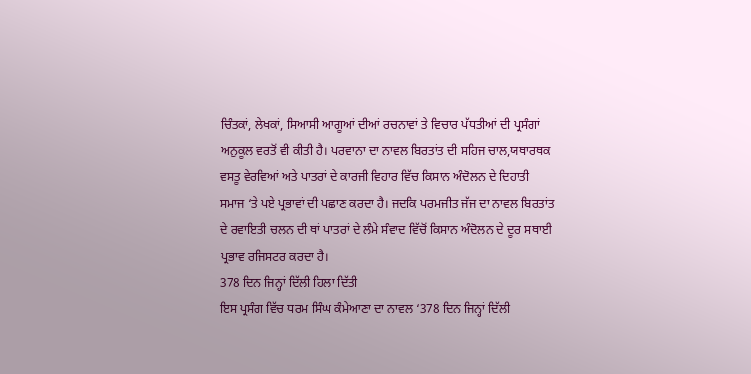ਚਿੰਤਕਾਂ, ਲੇਖਕਾਂ, ਸਿਆਸੀ ਆਗੂਆਂ ਦੀਆਂ ਰਚਨਾਵਾਂ ਤੇ ਵਿਚਾਰ ਪੱਧਤੀਆਂ ਦੀ ਪ੍ਰਸੰਗਾਂ ਅਨੁਕੂਲ ਵਰਤੋਂ ਵੀ ਕੀਤੀ ਹੈ। ਪਰਵਾਨਾ ਦਾ ਨਾਵਲ ਬਿਰਤਾਂਤ ਦੀ ਸਹਿਜ ਚਾਲ,ਯਥਾਰਥਕ ਵਸਤੂ ਵੇਰਵਿਆਂ ਅਤੇ ਪਾਤਰਾਂ ਦੇ ਕਾਰਜੀ ਵਿਹਾਰ ਵਿੱਚ ਕਿਸਾਨ ਅੰਦੋਲਨ ਦੇ ਦਿਹਾਤੀ ਸਮਾਜ ‘ਤੇ ਪਏ ਪ੍ਰਭਾਵਾਂ ਦੀ ਪਛਾਣ ਕਰਦਾ ਹੈ। ਜਦਕਿ ਪਰਮਜੀਤ ਜੱਜ ਦਾ ਨਾਵਲ ਬਿਰਤਾਂਤ ਦੇ ਰਵਾਇਤੀ ਚਲਨ ਦੀ ਥਾਂ ਪਾਤਰਾਂ ਦੇ ਲੰਮੇ ਸੰਵਾਦ ਵਿੱਚੋਂ ਕਿਸਾਨ ਅੰਦੋਲਨ ਦੇ ਦੂਰ ਸਥਾਈ ਪ੍ਰਭਾਵ ਰਜਿਸਟਰ ਕਰਦਾ ਹੈ।
378 ਦਿਨ ਜਿਨ੍ਹਾਂ ਦਿੱਲੀ ਹਿਲਾ ਦਿੱਤੀ
ਇਸ ਪ੍ਰਸੰਗ ਵਿੱਚ ਧਰਮ ਸਿੰਘ ਕੰਮੇਆਣਾ ਦਾ ਨਾਵਲ ‘378 ਦਿਨ ਜਿਨ੍ਹਾਂ ਦਿੱਲੀ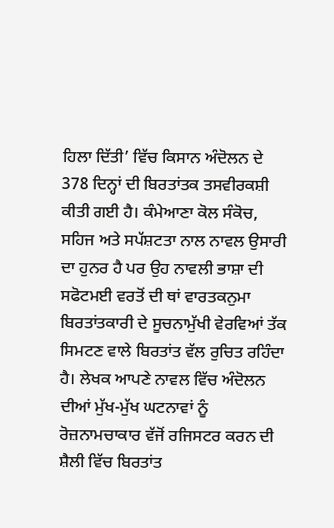ਹਿਲਾ ਦਿੱਤੀ’ ਵਿੱਚ ਕਿਸਾਨ ਅੰਦੋਲਨ ਦੇ 378 ਦਿਨ੍ਹਾਂ ਦੀ ਬਿਰਤਾਂਤਕ ਤਸਵੀਰਕਸ਼ੀ ਕੀਤੀ ਗਈ ਹੈ। ਕੰਮੇਆਣਾ ਕੋਲ ਸੰਕੋਚ, ਸਹਿਜ ਅਤੇ ਸਪੱਸ਼ਟਤਾ ਨਾਲ ਨਾਵਲ ਉਸਾਰੀ ਦਾ ਹੁਨਰ ਹੈ ਪਰ ਉਹ ਨਾਵਲੀ ਭਾਸ਼ਾ ਦੀ ਸਫੋਟਮਈ ਵਰਤੋਂ ਦੀ ਥਾਂ ਵਾਰਤਕਨੁਮਾ ਬਿਰਤਾਂਤਕਾਰੀ ਦੇ ਸੂਚਨਾਮੁੱਖੀ ਵੇਰਵਿਆਂ ਤੱਕ ਸਿਮਟਣ ਵਾਲੇ ਬਿਰਤਾਂਤ ਵੱਲ ਰੁਚਿਤ ਰਹਿੰਦਾ ਹੈ। ਲੇਖਕ ਆਪਣੇ ਨਾਵਲ ਵਿੱਚ ਅੰਦੋਲਨ ਦੀਆਂ ਮੁੱਖ-ਮੁੱਖ ਘਟਨਾਵਾਂ ਨੂੰ ਰੋਜ਼ਨਾਮਚਾਕਾਰ ਵੱਜੋਂ ਰਜਿਸਟਰ ਕਰਨ ਦੀ ਸ਼ੈਲੀ ਵਿੱਚ ਬਿਰਤਾਂਤ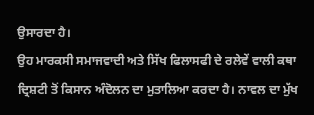ਉਸਾਰਦਾ ਹੈ।
ਉਹ ਮਾਰਕਸੀ ਸਮਾਜਵਾਦੀ ਅਤੇ ਸਿੱਖ ਫਿਲਾਸਫੀ ਦੇ ਰਲੇਵੇਂ ਵਾਲੀ ਕਥਾ ਦ੍ਰਿਸ਼ਟੀ ਤੋਂ ਕਿਸਾਨ ਅੰਦੋਲਨ ਦਾ ਮੁਤਾਲਿਆ ਕਰਦਾ ਹੈ। ਨਾਵਲ ਦਾ ਮੁੱਖ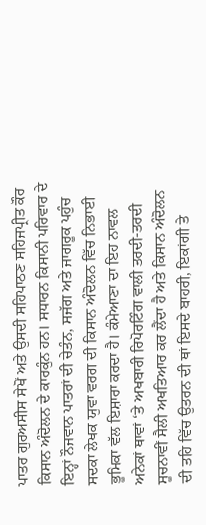ਪਾਤਰ ਗੁਰਅਸੀਸ ਸੇਖੋਂ ਅਤੇ ਉਸਦੀ ਸਹਿਪਾਠਣ ਸਹਿਜਪ੍ਰੀਤ ਕੌਰ ਕਿਸਾਨ ਅੰਦੋਲਨ ਦੇ ਕਾਰਕੁੰਨ ਹਨ। ਸਧਾਰਨ ਕਿਸਾਨੀ ਪਰਿਵਾਰ ਦੇ ਇਨ੍ਹਾਂ ਨੌਜਵਾਨ ਪਾਤਰਾਂ ਦੀ ਚੇਤੰਨ, ਸਜੱਗ ਅਤੇ ਜਾਗਰੂਕ ਪਹੁੰਚ ਸਦਕਾ ਲੇਖਕ ਯੁਵਾ ਵਰਗ ਦੀ ਕਿਸਾਨ ਅੰਦੋਲਨ ਵਿੱਚ ਨਿਭਾਈ ਭੂਮਿਕਾ ਵੱਲ ਇਸ਼ਾਰਾ ਕਰਦਾ ਹੈ। ਕੰਮੇਆਣਾ ਦਾ ਇਹ ਨਾਵਲ ਅਨੇਕਾਂ ਥਾਵਾਂ ‘ਤੇ ਅਖਬਾਰੀ ਰਿਪੋਰਟਿੰਗ ਵਾਲੀ ਤਰਦੀ-ਤਰਦੀ ਸੂਚਨਾਵੀਂ ਸੈਲੀ ਅਖਤਿਆਰ ਕਰ ਲੈਂਦਾ ਹੈ ਅਤੇ ਕਿਸਾਨ ਅੰਦੋਲਨ ਦੀ ਤਹਿ ਵਿੱਚ ਉਤਰਨ ਦੀ ਥਾਂ ਇਸਦੇ ਬਾਹਰੀ, ਇਕਾਂਗੀ ਤੇ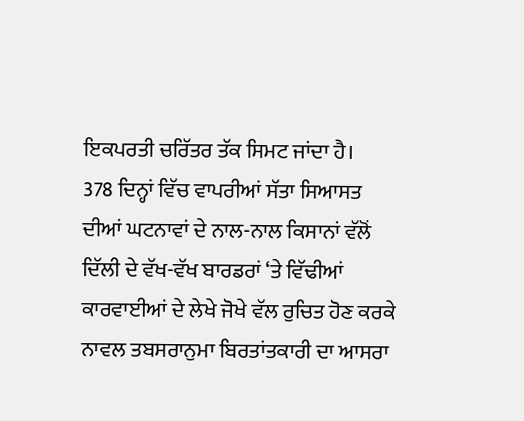ਇਕਪਰਤੀ ਚਰਿੱਤਰ ਤੱਕ ਸਿਮਟ ਜਾਂਦਾ ਹੈ।
378 ਦਿਨ੍ਹਾਂ ਵਿੱਚ ਵਾਪਰੀਆਂ ਸੱਤਾ ਸਿਆਸਤ ਦੀਆਂ ਘਟਨਾਵਾਂ ਦੇ ਨਾਲ-ਨਾਲ ਕਿਸਾਨਾਂ ਵੱਲੋਂ ਦਿੱਲੀ ਦੇ ਵੱਖ-ਵੱਖ ਬਾਰਡਰਾਂ ‘ਤੇ ਵਿੱਢੀਆਂ ਕਾਰਵਾਈਆਂ ਦੇ ਲੇਖੇ ਜੋਖੇ ਵੱਲ ਰੁਚਿਤ ਹੋਣ ਕਰਕੇ ਨਾਵਲ ਤਬਸਰਾਨੁਮਾ ਬਿਰਤਾਂਤਕਾਰੀ ਦਾ ਆਸਰਾ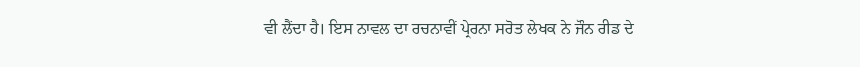ਵੀ ਲੈਂਦਾ ਹੈ। ਇਸ ਨਾਵਲ ਦਾ ਰਚਨਾਵੀਂ ਪ੍ਰੇਰਨਾ ਸਰੋਤ ਲੇਖਕ ਨੇ ਜੌਨ ਰੀਡ ਦੇ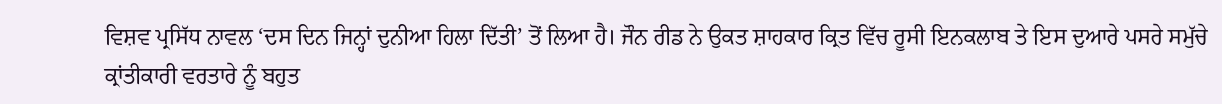ਵਿਸ਼ਵ ਪ੍ਰਸਿੱਧ ਨਾਵਲ ‘ਦਸ ਦਿਨ ਜਿਨ੍ਹਾਂ ਦੁਨੀਆ ਹਿਲਾ ਦਿੱਤੀ’ ਤੋਂ ਲਿਆ ਹੈ। ਜੌਨ ਰੀਡ ਨੇ ਉਕਤ ਸ਼ਾਹਕਾਰ ਕ੍ਰਿਤ ਵਿੱਚ ਰੂਸੀ ਇਨਕਲਾਬ ਤੇ ਇਸ ਦੁਆਰੇ ਪਸਰੇ ਸਮੁੱਚੇ ਕ੍ਰਾਂਤੀਕਾਰੀ ਵਰਤਾਰੇ ਨੂੰ ਬਹੁਤ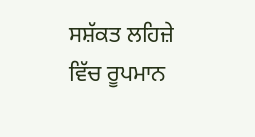ਸਸ਼ੱਕਤ ਲਹਿਜ਼ੇ ਵਿੱਚ ਰੂਪਮਾਨ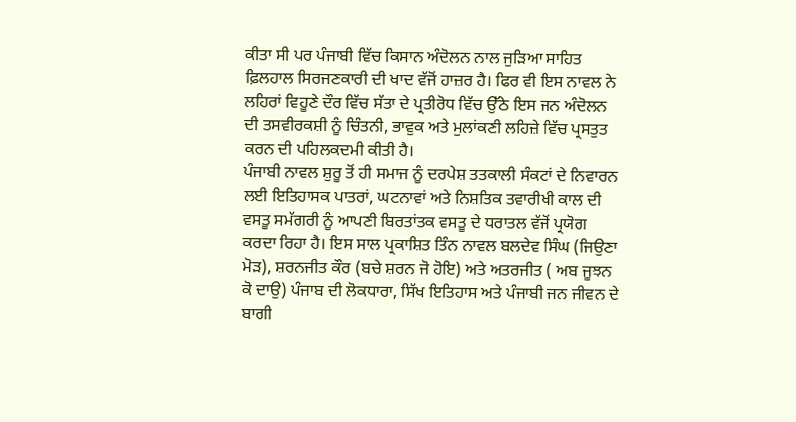ਕੀਤਾ ਸੀ ਪਰ ਪੰਜਾਬੀ ਵਿੱਚ ਕਿਸਾਨ ਅੰਦੋਲਨ ਨਾਲ ਜੁੜਿਆ ਸਾਹਿਤ ਫ਼ਿਲਹਾਲ ਸਿਰਜਣਕਾਰੀ ਦੀ ਖਾਦ ਵੱਜੋਂ ਹਾਜ਼ਰ ਹੈ। ਫਿਰ ਵੀ ਇਸ ਨਾਵਲ ਨੇ ਲਹਿਰਾਂ ਵਿਹੂਣੇ ਦੌਰ ਵਿੱਚ ਸੱਤਾ ਦੇ ਪ੍ਰਤੀਰੋਧ ਵਿੱਚ ਉੱਠੇ ਇਸ ਜਨ ਅੰਦੋਲਨ ਦੀ ਤਸਵੀਰਕਸ਼ੀ ਨੂੰ ਚਿੰਤਨੀ, ਭਾਵੁਕ ਅਤੇ ਮੁਲਾਂਕਣੀ ਲਹਿਜ਼ੇ ਵਿੱਚ ਪ੍ਰਸਤੁਤ ਕਰਨ ਦੀ ਪਹਿਲਕਦਮੀ ਕੀਤੀ ਹੈ।
ਪੰਜਾਬੀ ਨਾਵਲ ਸ਼ੁਰੂ ਤੋਂ ਹੀ ਸਮਾਜ ਨੂੰ ਦਰਪੇਸ਼ ਤਤਕਾਲੀ ਸੰਕਟਾਂ ਦੇ ਨਿਵਾਰਨ ਲਈ ਇਤਿਹਾਸਕ ਪਾਤਰਾਂ, ਘਟਨਾਵਾਂ ਅਤੇ ਨਿਸ਼ਤਿਕ ਤਵਾਰੀਖੀ ਕਾਲ ਦੀ ਵਸਤੂ ਸਮੱਗਰੀ ਨੂੰ ਆਪਣੀ ਬਿਰਤਾਂਤਕ ਵਸਤੂ ਦੇ ਧਰਾਤਲ ਵੱਜੋਂ ਪ੍ਰਯੋਗ ਕਰਦਾ ਰਿਹਾ ਹੈ। ਇਸ ਸਾਲ ਪ੍ਰਕਾਸ਼ਿਤ ਤਿੰਨ ਨਾਵਲ ਬਲਦੇਵ ਸਿੰਘ (ਜਿਉਣਾ ਮੋੜ), ਸ਼ਰਨਜੀਤ ਕੌਰ (ਬਚੇ ਸ਼ਰਨ ਜੋ ਹੋਇ) ਅਤੇ ਅਤਰਜੀਤ ( ਅਬ ਜੂਝਨ ਕੋ ਦਾਉ) ਪੰਜਾਬ ਦੀ ਲੋਕਧਾਰਾ, ਸਿੱਖ ਇਤਿਹਾਸ ਅਤੇ ਪੰਜਾਬੀ ਜਨ ਜੀਵਨ ਦੇ ਬਾਗੀ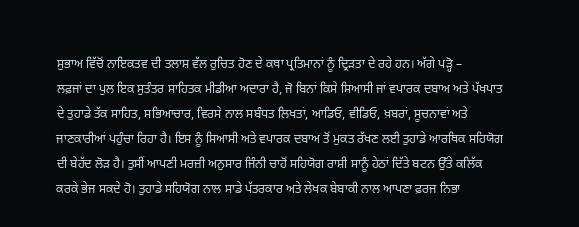ਸੁਭਾਅ ਵਿੱਚੋਂ ਨਾਇਕਤਵ ਦੀ ਤਲਾਸ਼ ਵੱਲ ਰੁਚਿਤ ਹੋਣ ਦੇ ਕਥਾ ਪ੍ਰਤਿਮਾਨਾਂ ਨੂੰ ਦ੍ਰਿੜਤਾ ਦੇ ਰਹੇ ਹਨ। ਅੱਗੇ ਪੜ੍ਹੋ –
ਲਫ਼ਜਾਂ ਦਾ ਪੁਲ ਇਕ ਸੁਤੰਤਰ ਸਾਹਿਤਕ ਮੀਡੀਆ ਅਦਾਰਾ ਹੈ, ਜੋ ਬਿਨਾਂ ਕਿਸੇ ਸਿਆਸੀ ਜਾਂ ਵਪਾਰਕ ਦਬਾਅ ਅਤੇ ਪੱਖਪਾਤ ਦੇ ਤੁਹਾਡੇ ਤੱਕ ਸਾਹਿਤ, ਸਭਿਆਚਾਰ, ਵਿਰਸੇ ਨਾਲ ਸਬੰਧਤ ਲਿਖਤਾਂ, ਆਡਿਓ, ਵੀਡਿਓ, ਖ਼ਬਰਾਂ, ਸੂਚਨਾਵਾਂ ਅਤੇ ਜਾਣਕਾਰੀਆਂ ਪਹੁੰਚਾ ਰਿਹਾ ਹੈ। ਇਸ ਨੂੰ ਸਿਆਸੀ ਅਤੇ ਵਪਾਰਕ ਦਬਾਅ ਤੋਂ ਮੁਕਤ ਰੱਖਣ ਲਈ ਤੁਹਾਡੇ ਆਰਥਿਕ ਸਹਿਯੋਗ ਦੀ ਬੇਹੱਦ ਲੋੜ ਹੈ। ਤੁਸੀਂ ਆਪਣੀ ਮਰਜ਼ੀ ਅਨੁਸਾਰ ਜਿੰਨੀ ਚਾਹੋਂ ਸਹਿਯੋਗ ਰਾਸ਼ੀ ਸਾਨੂੰ ਹੇਠਾਂ ਦਿੱਤੇ ਬਟਨ ਉੱਤੇ ਕਲਿੱਕ ਕਰਕੇ ਭੇਜ ਸਕਦੇ ਹੋ। ਤੁਹਾਡੇ ਸਹਿਯੋਗ ਨਾਲ ਸਾਡੇ ਪੱਤਰਕਾਰ ਅਤੇ ਲੇਖਕ ਬੇਬਾਕੀ ਨਾਲ ਆਪਣਾ ਫ਼ਰਜ ਨਿਭਾ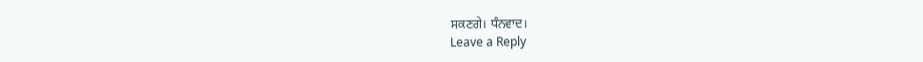ਸਕਣਗੇ। ਧੰਨਵਾਦ।
Leave a Reply